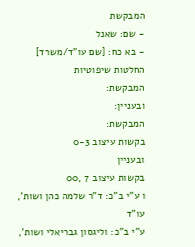המבקשת
- שם: שאנל
- בא כח: [שם עו"ד/משרד]
החלטות שיפוטיות
המבקשת:
ובעניין:
המבקשת:
בקשות עיצוב 0-3
ובעניין
בקשות עיצוב 7 ,00
ו ע"י ב"כ: ד"ר שלמה כהן ושות', עו"ד
ע"י ב"כ: וליגסון גבריאלי ושות',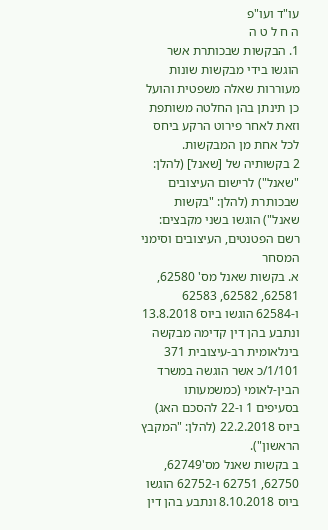עו"ד ועו"פ
ה ח ל ט ה
1. הבקשות שבכותרת אשר הוגשו בידי מבקשות שונות מעוררות שאלה משפטית והועל כן תינתן בהן החלטה משותפת וזאת לאחר פירוט הרקע ביחס לכל אחת מן המבקשות.
2 בקשותיה של [שאנל] (להלן: "שאנל") לרישום העיצובים שבכותרת (להלן: "בקשות שאנל") הוגשו בשני מקבצים:
רשם הפטנטים, העיצובים וסימני המסחר
א. בקשות שאנל מס' 62580, 62581, 62582, 62583 ו-62584 הוגשו ביוס 13.8.2018 ונתבע בהן דין קדימה מבקשה בינלאומית רב-עיצובית 371 1/101/כ אשר הוגשה במשרד הבין-לאומי (כמשמעותו בסעיפים 1 ו-22 להסכם האג) ביוס 22.2.2018 (להלן: "המקבץ הראשון").
ב בקשות שאנל מס'62749, 62750, 62751 ו-62752 הוגשו ביוס 8.10.2018 ונתבע בהן דין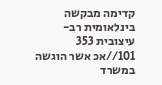קדימה מבקשה בינלאומית רב-עיצובית 353 101//אכ אשר הוגשה במשרד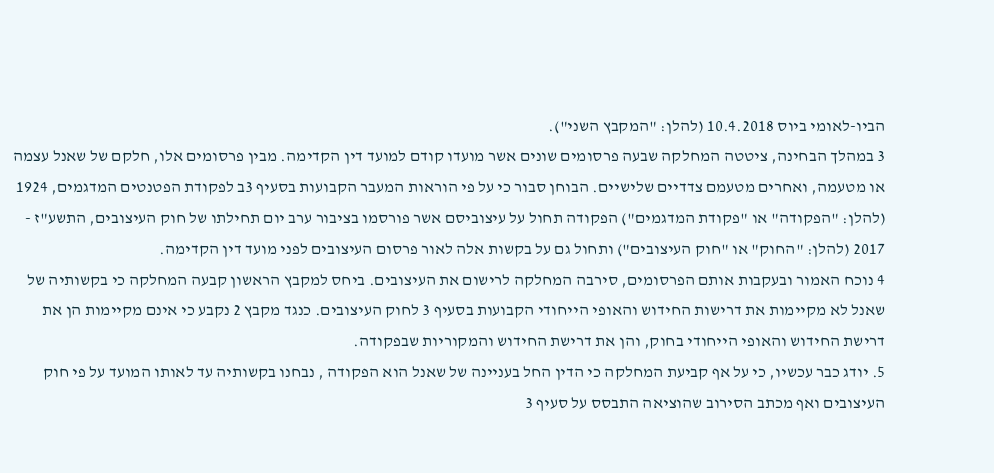הביו-לאומי ביוס 10.4.2018 (להלן: "המקבץ השני").
3 במהלך הבחינה, ציטטה המחלקה שבעה פרסומים שונים אשר מועדו קודם למועד דין הקדימה. מבין פרסומים אלו, חלקם של שאנל עצמה או מטעמה, ואחרים מטעמם צדדיים שלישיים. הבוחן סבור כי על פי הוראות המעבר הקבועות בסעיף 3ב לפקודת הפטנטים המדגמים, 1924 (להלן: "הפקודה" או "פקודת המדגמים") הפקודה תחול על עיצוביסם אשר פורסמו בציבור ערב יום תחילתו של חוק העיצובים, התשע"ז - 2017 (להלן: "החוק" או "חוק העיצובים") ותחול גם על בקשות אלה לאור פרסום העיצובים לפני מועד דין הקדימה.
4 נוכח האמור ובעקבות אותם הפרסומים, סירבה המחלקה לרישום את העיצובים. ביחס למקבץ הראשון קבעה המחלקה כי בקשותיה של שאנל לא מקיימות את דרישות החידוש והאופי הייחודי הקבועות בסעיף 3 לחוק העיצובים. כנגד מקבץ 2 נקבע כי אינם מקיימות הן את דרישת החידוש והאופי הייחודי בחוק, והן את דרישת החידוש והמקוריות שבפקודה.
5. יודג כבר עכשיו, כי על אף קביעת המחלקה כי הדין החל בעניינה של שאנל הוא הפקודה , נבחנו בקשותיה עד לאותו המועד על פי חוק העיצובים ואף מכתב הסירוב שהוציאה התבסס על סעיף 3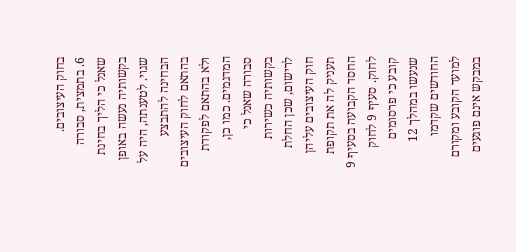בחוק העיצובים.
6. בתמצית, סבורה שאנל כי הליך בחינת בקשותיה נעשה באופן שגוי. לטענתה, היה על הבחינה להתבצע בהתאם לחוק העיצובים ולא בהתאם לפקודת המדגמים. כמו כן, סבורה שאנל כי בקשותיה כשירות לרישום, שכן החלת חוק העיצובים עליהן תעניק לה את תקופת החסד הקבועה בסעיף 9 לחוק. סעיף 9 לחוק קובע כי פרסומים שנעשו במהלך 12 החודשים שקדמו למועד הקובע ומקורם במבקש אינם פוגעים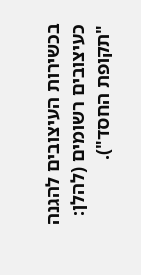בכשירות העיצובים להגנה כעיצובים רשומים (להלן: "תקופת החסד").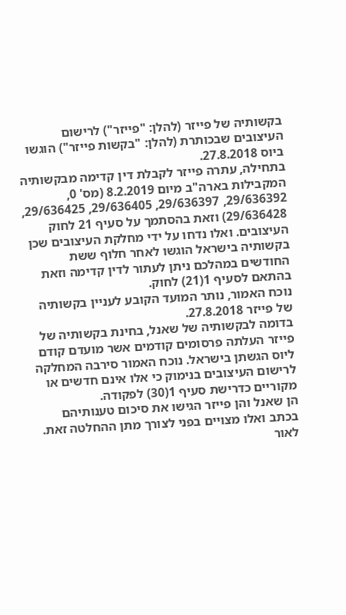בקשותיה של פייזר (להלן: "פייזר") לרישום העיצובים שבכותרת (להלן: "בקשות פייזר") הוגשו ביוס 27.8.2018.
בתחילה, עתרה פייזר לקבלת דין קדימה מבקשותיה המקבילות בארה"ב מיום 8.2.2019 (מס' 0, 29/636392, 29/636397, 29/636405, 29/636425, 29/636428) וזאת בהסתמך על סעיף 21 לחוק העיצובים. ואלו נדחו על ידי מחלקת העיצובים שכן בקשותיה בישראל הוגשו לאחר חלוף ששת החודשים במהלכם ניתן לעתור לדין קדימה וזאת בהתאם לסעיף 1(21) לחוק.
נוכח האמור, נותר המועד הקובע לעניין בקשותיה של פייזר 27.8.2018.
בדומה לבקשותיה של שאנל, בחינת בקשותיה של פייזר העלתה פרסומים קודמים אשר מועדם קודם ליוס הגשתן בישראל. נוכח האמור סירבה המחלקה לרישום העיצובים בנימוק כי אלו אינם חדשים או מקוריים כדרישת סעיף 1(30) לפקודה.
הן שאנל והן פייזר הגישו את סיכום טענותיהם בכתב ואלו מצויים בפני לצורך מתן ההחלטה זאת.
לאור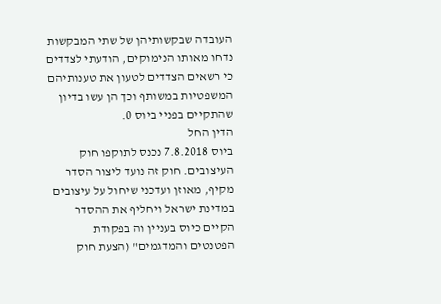העובדה שבקשותיהן של שתי המבקשות נדחו מאותו הנימוקים, הודעתי לצדדים כי רשאים הצדדים לטעון את טענותיהם המשפטיות במשותף וכך הן עשו בדיון שהתקיים בפניי ביוס 0.
הדין החל
ביוס 7.8.2018 נכנס לתוקפו חוק העיצובים. חוק זה נועד ליצור הסדר מקיף, מאוזן ועדכני שיחול על עיצובים במדינת ישראל ויחליף את ההסדר הקיים כיוס בעניין וה בפקודת הפטנטים והמדגמים" (הצעת חוק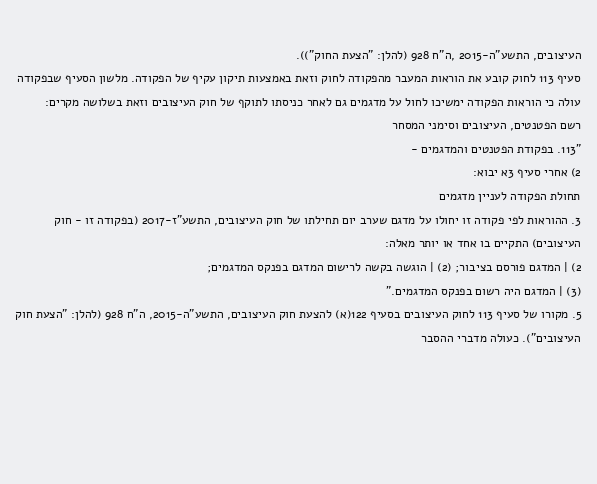העיצובים, התשע"ה-2015 ,ה"ח 928 (להלן: "הצעת החוק")).
סעיף 113 לחוק קובע את הוראות המעבר מהפקודה לחוק וזאת באמצעות תיקון עקיף של הפקודה. מלשון הסעיף שבפקודה עולה כי הוראות הפקודה ימשיכו לחול על מדגמים גם לאחר כניסתו לתוקף של חוק העיצובים וזאת בשלושה מקרים:
רשם הפטנטים, העיצובים וסימני המסחר
"113. בפקודת הפטנטים והמדגמים -
2) אחרי סעיף 3א יבוא:
תחולת הפקודה לעניין מדגמים
3. ההוראות לפי פקודה זו יחולו על מדגם שערב יום תחילתו של חוק העיצובים, התשע"ז-2017 (בפקודה זו - חוק העיצובים) התקיים בו אחד או יותר מאלה:
2) | המדגם פורסם בציבור; (2) | הוגשה בקשה לרישום המדגם בפנקס המדגמים;
(3) | המדגם היה רשום בפנקס המדגמים."
5. מקורו של סעיף 113 לחוק העיצובים בסעיף 122(א) להצעת חוק העיצובים, התשע"ה-2015, ה"ח 928 (להלן: "הצעת חוק העיצובים"). כעולה מדברי ההסבר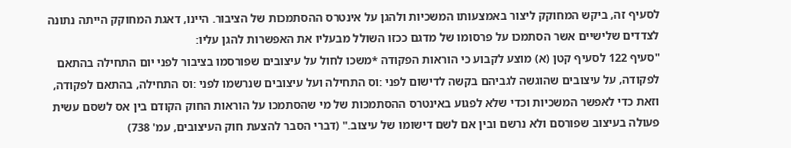לסעיף זה, ביקש המחוקק ליצור באמצעותו המשכיות ולהגן על אינטרס ההסתמכות של הציבור. היינו, דאגת המחוקק הייתה נתונה לצדדים שלישיים אשר הסתמכו על פרסומו של מדגם ככזו השולל מבעליו את האפשרות להגן עליו:
"סעיף 122 לסעיף קטן (א) מוצע לקבוע כי הוראות הפקודה *משכו לחול על עיצובים שפורסמו בציבור לפני יום התחילה בהתאם לפקודה, על עיצובים שהוגשה לגביהם בקשה לדישום לפני :וס התחילה ועל עיצובים שנרשמו לפני :וס התחילה, בהתאם לפקודה, וזאת כדי לאפשר המשכיות וכדי שלא לפגוע באינטרס ההסתמכות של מי שהסתמכו על הוראות החוק הקודם בין אס לשסם עשית פעולה בעיצוב שפורסם ולא נרשם ובין אם לשם דישומו של עיצוב." (דברי הסבר להצעת חוק העיצובים, עמ' 738)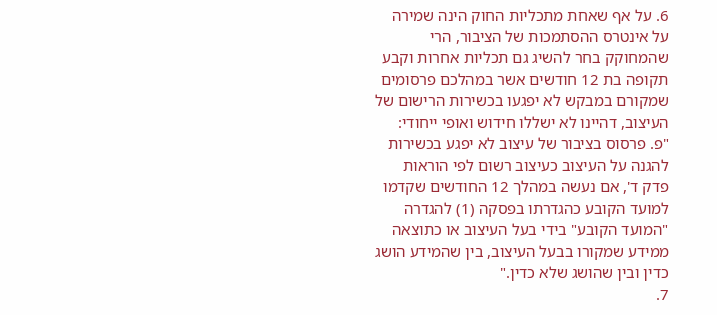6. על אף שאחת מתכליות החוק הינה שמירה על אינטרס ההסתמכות של הציבור, הרי שהמחוקק בחר להשיג גם תכליות אחרות וקבע תקופה בת 12 חודשים אשר במהלכם פרסומים שמקורם במבקש לא יפגעו בכשירות הרישום של העיצוב, דהיינו לא ישללו חידוש ואופי ייחודי:
"פ. פרסוס בציבור של עיצוב לא יפגע בכשירות להגנה על העיצוב כעיצוב רשום לפי הוראות פדק ד', אם נעשה במהלך 12 החודשים שקדמו למועד הקובע כהגדרתו בפסקה (1) להגדרה "המועד הקובע" בידי בעל העיצוב או כתוצאה ממידע שמקורו בבעל העיצוב, בין שהמידע הושג כדין ובין שהושג שלא כדין."
7.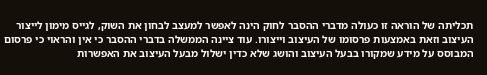תכליתה של הוראה זו כעולה מדברי ההסבר לחוק הינה לאפשר למעצב לבחון את השוק, לגייס מימון לייצור העיצוב וזאת באמצעות פרסומו של העיצוב וייצורו. עוד ציינה הממשלה בדברי ההסבר כי אין והראוי כי פרסום המבוסס על מידע שמקורו בבעל העיצוב והושג שלא כדין ישלול מבעל העיצוב את האפשרות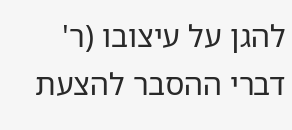להגן על עיצובו (ר' דברי ההסבר להצעת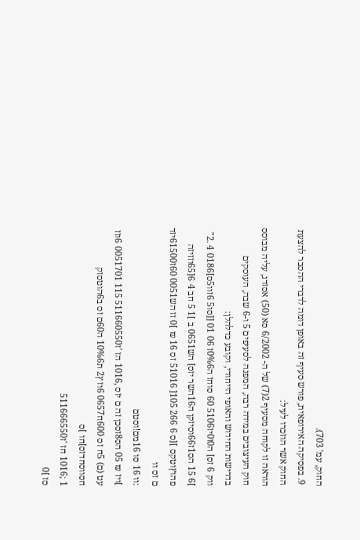החוק, עמ' 703).
9. בפסיקה האירופאית, פורש סעיף זה באופן דומה לדברי ההסבר להצעת החוק אשר הוזכרו לעיל:
הוראה זו לקוחה מסעיף 2(7) של ה- 6/2002 סא (50) אסזדג, עליה מבוסס חוק העיצובים במידה רבה, המפנה לסעיפים 5 ו-6 שבה, העוסקים בדרישות החידוש והאופי הייחודי, וקובע כדלהלן:
ווק 6 זס] ה0ז0יז5106 60 סוחז ה0%6ז 06 01 [[סו5 6זוו5ס]0186 4 .2" ]6 15 הס1ז66וסיזקן ה16השר יזס] הש0651 ב ]1 5 חב 4 6[65וזזיזה פהוץוטקס ][ס 6 266 105[ 51016 זס 16 ₪ ]0 זז הש0051 60ז61500יזד ם זס וו
:וו 16 סו 16מם!וסטם
]ויז ₪ 05 הס8זסכן זה ם יזס ,1016 הז 'ז511660550 115 0051701 6וזז עט (ם) 5ח זס 600ח0657 6וז ץ2 ת10%6 ה60ם זס ב6הוטסזק חסווסחדזס]חו ]ס
1 ;1016 חז 'ז511666550
סז ]0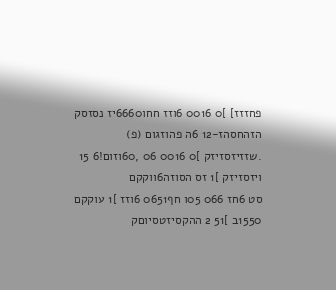פחזזז] ]0 0016 6וזז חחו6660יז נסזסק הזהחסהז-12 6ה פהוזגום (פ)
.שזזיזסזיזק ]0 0016 06 ,60וזום!6 15 ויזסזיזק ]1 זס הסוזה6ווקקם
סט 6חז 066 05ו חף0651 6וזז ]1 עוקקם 1550ב ]51 2 ההקסיזטסיוםק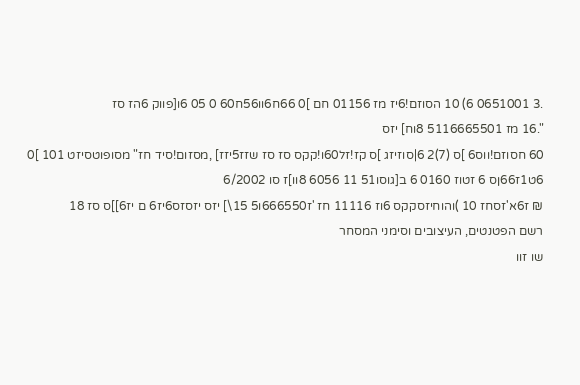.3 0651001 6) 10 הסוזם!6יז מז 01156 חם ]0 66ח6וו56ח60 0 05 6ו[פווק 6הז סז
".16 מז 5116665501 8וח] יזס
60 חסוזם!ווס6 ]ס (7)2 6|סוזיזג ]ס קז!זל60ו!קקס סז סז שזז5יזז] ,מסזום!סיד חז" מסופוטסיזט 101 ]0 6ט1ז66ןס 6 זטוז 0160 6 ב[גוסו51 11 6056 8וו]ז סו 6/2002
₪ ז6א'זסחז 10 )והוחיזסקקס 6וז 11116 חז 'ז666550ו5 15\] יזס יזסזס6יז6 ם יז6]]ס סז 18
רשם הפטנטים, העיצובים וסימני המסחר
שו זוו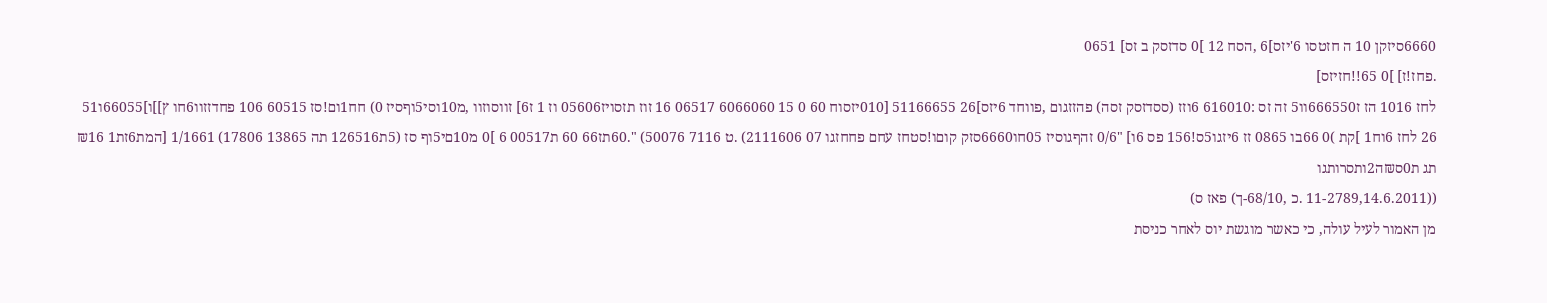6660סיזקן 10 ה חזטסו 6'יזס]6 ,הסח 12 ]0 סדזסק ב זס] 0651
.פחז!ז] ]0 65!!חזיזס]
לחז 1016 הז ז666550וו5 זה זס :616010 6וזז (ססדזסק זסה) פהזזגום ,פווחד 6יזס]26 51166655 [010יזסוח 60 0 15 6066060 06517 16 זוז תזסויז05606 וז 1 ז6] זווסוזוו ,מ10וסי5וףסיז 0) חח1ום!סז 60515 106 פחדזזוו6חו ץ]]ו]66055ו51 26 לחז 6וח1 ]קת )0 66בו 0865 זז 6יזגו5ס!156 פס 6ו] "0/6 זהףגוסיז 05חו6660סזק קוםו!סטחז עחם פחחזגו 07 2111606) .ט 7116 50076) ".60תז66 60 ת00517 6 ]0 מ10םי5וף סז (5ת126516 תה 13865 17806) 1/1661 [המת6זת1 ₪16 תג ת0ס₪ה2ותסרותגו
((11-2789,14.6.2011 .כ ,68/10-ך) פאז ס)
מן האמור לעיל עולה, כי כאשר מוגשת יוס לאחר כניסת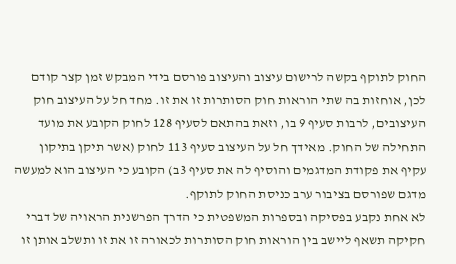החוק לתוקף בקשה לרישום עיצוב והעיצוב פורסם בידי המבקש זמן קצר קודם לכן, אוחזות בה שתי הוראות חוק הסותרות זו את זו. מחד חל על העיצוב חוק העיצובים, לרבות סעיף 9 בו, וזאת בהתאם לסעיף 128 לחוק הקובע את מועד התחילה של החוק. מאידך חל על העיצוב סעיף 113 לחוק (אשר תיקן בתיקון עקיף את פקודת המדגמים והוסיף לה את סעיף 3ב) הקובע כי העיצוב הוא למעשה מדגם שפורסם בציבור ערב כניסת החוק לתוקף.
לא אחת נקבע בפסיקה ובספרות המשפטית כי הדרך הפרשנית הראויה של דברי חקיקה תשאף ליישב בין הוראות חוק הסותרות לכאורה זו את זו ותשלב אותן זו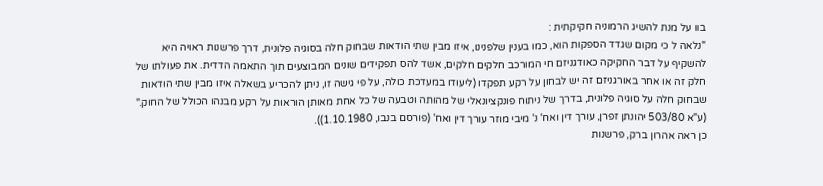בוו על מנת להשיג הרמוניה חקיקתית :
"נלאה ל כי מקום שגדד הספקות הוא, כמו בענין שלפנינו, איזו מבין שתי הודאות שבחוק חלה בסוגיה פלונית, דרך פרשנות ראויה היא להשקיף על דבר החקיקה כאודגניזם חי המורכב חלקים חלקים, אשד להס תפקידים שונים המבוצעים תוך התאמה הדדית. את פעולתו של חלק זה או אחר באורגניזם זה יש לבחון על רקע תפקדו (ליעודו במעדכת כולה, על פי גישה זו, ניתן להכריע בשאלה איזו מבין שתי הודאות שבחוק חלה על סוגיה פלונית, בדרך של ניתוח פונקציונאלי של מהותה וטבעה של כל אחת מאותן הוראות על רקע מבנהו הכולל של החוק." (ע"א 503/80 יהונתן זפרן, עורך דין ואח' נ' מיבי מוזר עורך דין ואח' (פורסם בנבו, 1.10.1980)).
כן ראה אהרון ברק, פרשנות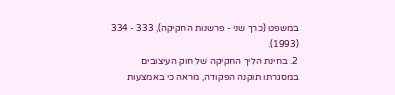במשפט (כרך שני - פרשנות החקיקה), 333 - 334 (1993).
2. בחינת הליך החקיקה של חוק העיצובים במסגרתו תוקנה הפקודה, מראה כי באמצעות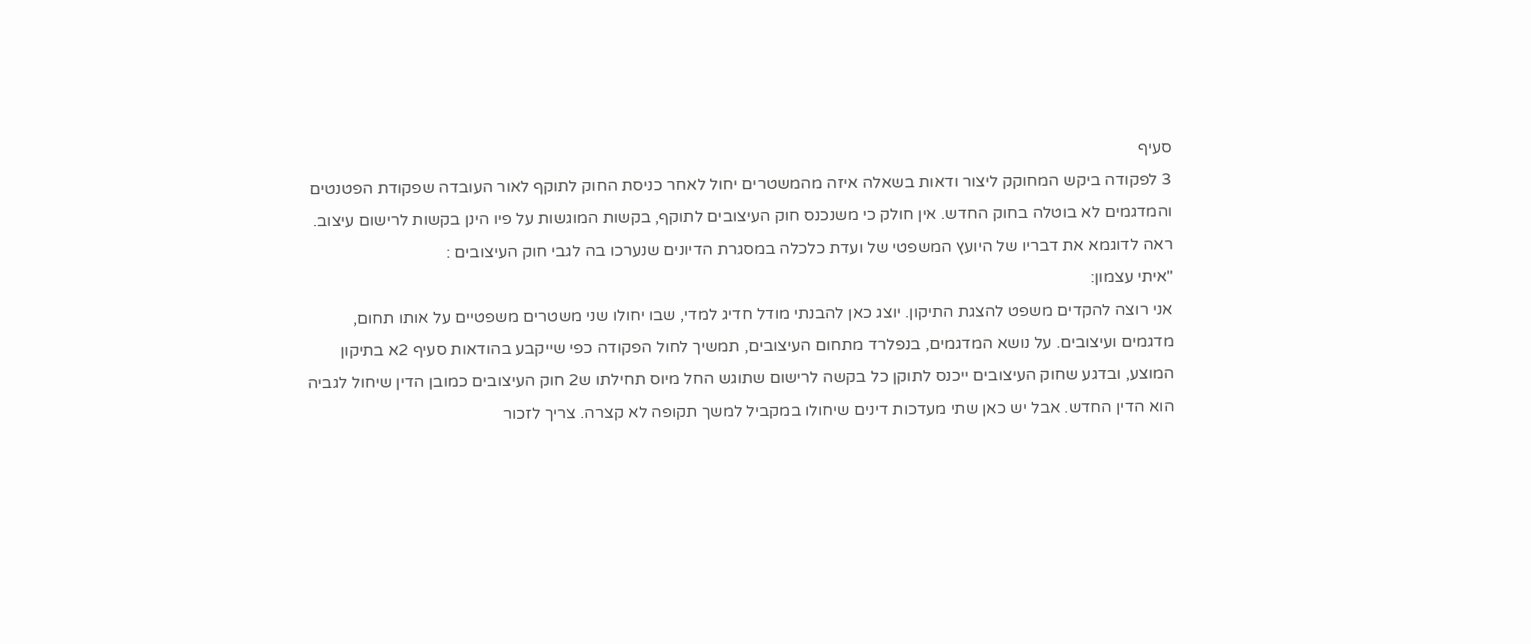סעיף
3 לפקודה ביקש המחוקק ליצור ודאות בשאלה איזה מהמשטרים יחול לאחר כניסת החוק לתוקף לאור העובדה שפקודת הפטנטים והמדגמים לא בוטלה בחוק החדש. אין חולק כי משנכנס חוק העיצובים לתוקף, בקשות המוגשות על פיו הינן בקשות לרישום עיצוב. ראה לדוגמא את דבריו של היועץ המשפטי של ועדת כלכלה במסגרת הדיונים שנערכו בה לגבי חוק העיצובים :
"איתי עצמון:
אני רוצה להקדים משפט להצגת התיקון. יוצג כאן להבנתי מודל חדיג למדי, שבו יחולו שני משטרים משפטיים על אותו תחום, מדגמים ועיצובים. על נושא המדגמים, בנפלרד מתחום העיצובים, תמשיך לחול הפקודה כפי שייקבע בהודאות סעיף 2א בתיקון המוצע, ובדגע שחוק העיצובים ייכנס לתוקן כל בקשה לרישום שתוגש החל מיוס תחילתו ש2 חוק העיצובים כמובן הדין שיחול לגביה הוא הדין החדש. אבל יש כאן שתי מעדכות דינים שיחולו במקביל למשך תקופה לא קצרה. צריך לזכור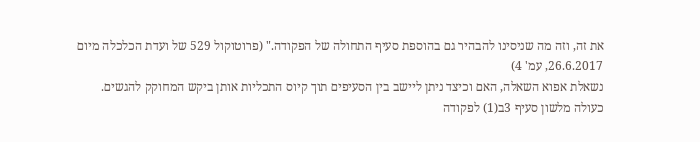את זה, וזה מה שניסינו להבהיר גם בהוספת סעיף התחולה של הפקודה." (פרוטוקול 529 של ועדת הכלכלה מיום 26.6.2017, עמ' 4)
נשאלת אפוא השאלה, האם וכיצד ניתן ליישב בין הסעיפים תוך קיוס התכליות אותן ביקש המחוקק להגשים.
כעולה מלשון סעיף 3ב(1) לפקודה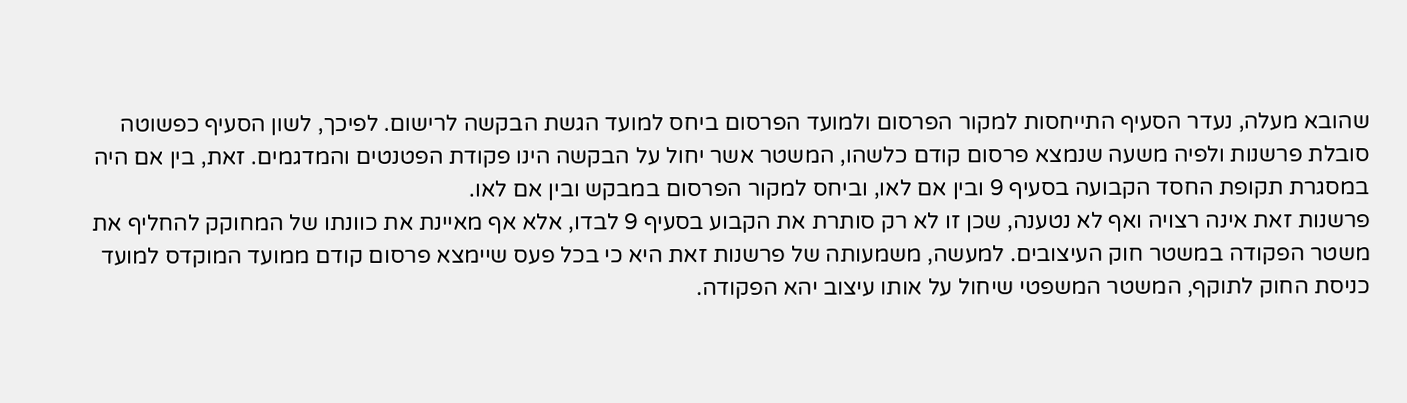שהובא מעלה, נעדר הסעיף התייחסות למקור הפרסום ולמועד הפרסום ביחס למועד הגשת הבקשה לרישום. לפיכך, לשון הסעיף כפשוטה סובלת פרשנות ולפיה משעה שנמצא פרסום קודם כלשהו, המשטר אשר יחול על הבקשה הינו פקודת הפטנטים והמדגמים. זאת, בין אם היה במסגרת תקופת החסד הקבועה בסעיף 9 ובין אם לאו, וביחס למקור הפרסום במבקש ובין אם לאו.
פרשנות זאת אינה רצויה ואף לא נטענה, שכן זו לא רק סותרת את הקבוע בסעיף 9 לבדו, אלא אף מאיינת את כוונתו של המחוקק להחליף את משטר הפקודה במשטר חוק העיצובים. למעשה, משמעותה של פרשנות זאת היא כי בכל פעס שיימצא פרסום קודם ממועד המוקדס למועד כניסת החוק לתוקף, המשטר המשפטי שיחול על אותו עיצוב יהא הפקודה.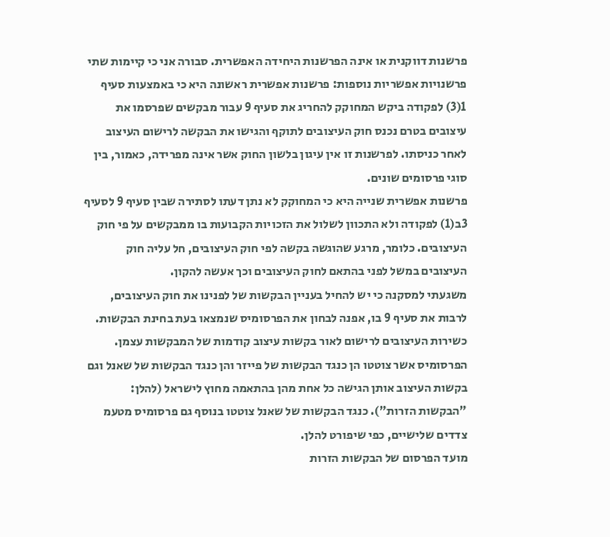פרשנות דווקנית או אינה הפרשנות היחידה האפשרית. סבורה אני כי קיימות שתי פרשנויות אפשריות נוספות: פרשנות אפשרית ראשונה היא כי באמצעות סעיף 1(3) לפקודה ביקש המחוקק להחריג את סעיף 9 עבור מבקשים שפרסמו את עיצובים בטרם נכנס חוק העיצובים לתוקף והגישו את הבקשה לרישום העיצוב לאחר כניסתו. לפרשנות זו אין עיגון בלשון החוק אשר אינה מפרידה, כאמור, בין סוגי פרסומים שונים.
פרשנות אפשרית שנייה היא כי המחוקק לא נתן דעתו לסתירה שבין סעיף 9 לסעיף 3ב(1) לפקודה ולא התכוון לשלול את הזכויות הקבועות בו ממבקשים על פי חוק העיצובים. כלומר, מרגע שהוגשה בקשה לפי חוק העיצובים, חל עליה חוק העיצובים במשל לפני בהתאם לחוק העיצובים וכך אעשה להקון.
משגעתי למסקנה כי יש להחיל בעניין הבקשות של לפנינו את חוק העיצובים, לרבות את סעיף 9 בו, אפנה לבחון את הפרסומיס שנמצאו בעת בחינת הבקשות.
כשירות העיצובים לרישום לאור בקשות עיצוב קודמות של המבקשות עצמן.
הפרסומיס אשר צוטטו הן כנגד הבקשות של פייזר והן כנגד הבקשות של שאנל וגם בקשות העיצוב אותן הגישה כל אחת מהן בהתאמה מחוץ לישראל (להלן: "הבקשות הזרות"). כנגד הבקשות של שאנל צוטטו בנוסף גם פרסומיס מטעמ צדדים שלישיים, כפי שיפורט להלן.
מועד הפרסום של הבקשות הזרות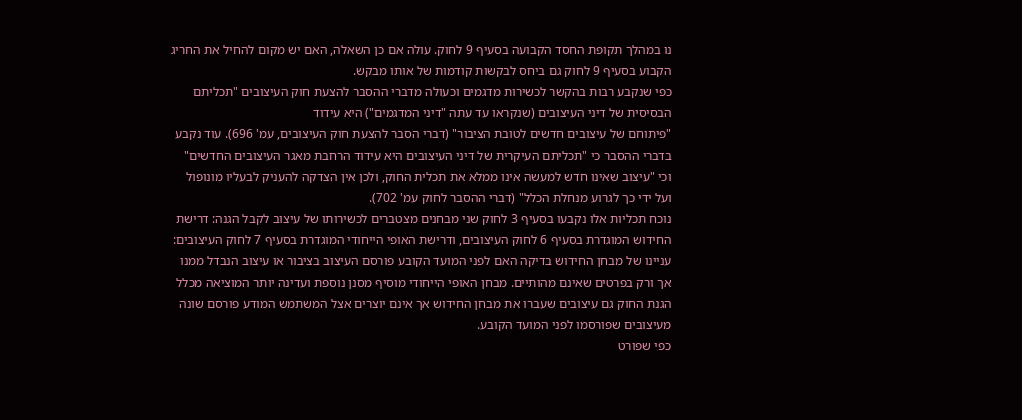נו במהלך תקופת החסד הקבועה בסעיף 9 לחוק. עולה אם כן השאלה, האם יש מקום להחיל את החריג הקבוע בסעיף 9 לחוק גם ביחס לבקשות קודמות של אותו מבקש.
כפי שנקבע רבות בהקשר לכשירות מדגמים וכעולה מדברי ההסבר להצעת חוק העיצובים "תכליתם הבסיסית של דיני העיצובים (שנקראו עד עתה "דיני המדגמים") היא עידוד
"פיתוחם של עיצובים חדשים לטובת הציבור" (דברי הסבר להצעת חוק העיצובים, עמ' 696). עוד נקבע בדברי ההסבר כי "תכליתם העיקרית של דיני העיצובים היא עידוד הרחבת מאגר העיצובים החדשים" וכי "עיצוב שאינו חדש למעשה אינו ממלא את תכלית החוק, ולכן אין הצדקה להעניק לבעליו מונופול ועל ידי כך לגרוע מנחלת הכלל" (דברי ההסבר לחוק עמ' 702).
נוכח תכליות אלו נקבעו בסעיף 3 לחוק שני מבחנים מצטברים לכשירותו של עיצוב לקבל הגנה: דרישת החידוש המוגדרת בסעיף 6 לחוק העיצובים, ודרישת האופי הייחודי המוגדרת בסעיף 7 לחוק העיצובים:
עניינו של מבחן החידוש בדיקה האם לפני המועד הקובע פורסם העיצוב בציבור או עיצוב הנבדל ממנו אך ורק בפרטים שאינם מהותיים. מבחן האופי הייחודי מוסיף מסנן נוספת ועדינה יותר המוציאה מכלל הגנת החוק גם עיצובים שעברו את מבחן החידוש אך אינם יוצרים אצל המשתמש המודע פורסם שונה מעיצובים שפורסמו לפני המועד הקובע.
כפי שפורט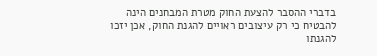בדברי ההסבר להצעת החוק מטרת המבחנים הינה להבטיח כי רק עיצובים ראויים להגנת החוק, אכן יזכו להגנתו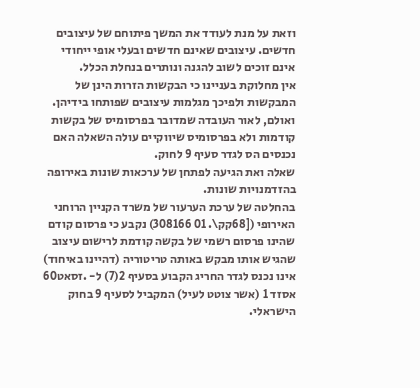וזאת על מנת לעודד את המשך פיתוחם של עיצובים חדשים. עיצובים שאינם חדשים ובעלי אופי ייחודי אינם זוכים לשוב להגנה ונותרים בנחלת הכלל.
אין מחלוקת בעניינו כי הבקשות הזרות הינן של המבקשות ולפיכך מגלמות עיצובים שפותחו בידיהן. ואולם, לאור העובדה שמדובר בפרסומיס של בקשות קודמות ולא בפרסומיס שיווקיים עולה השאלה האם נכנסים הס לגדר סעיף 9 לחוק.
שאלה ואת הגיעה לפתחן של ערכאות שונות באירופה בהזדמנויות שונות.
בהחלטה של ערכת הערעור של משרד הקניין הרוחני האירופי ([68קק\. 01 308166) נקבע כי פרסום קודם שהינו פרסום רשמי של בקשה קודמת לרישום עיצוב שהגיש אותו מבקש באותה טריטוריה (דהיינו באיחוד) אינו נכנס לגדר החריג הקבוע בסעיף 2(7) ל- .זסאט60 אסזד 1 (אשר צוטט לעיל) המקביל לסעיף 9 בחוק הישראלי.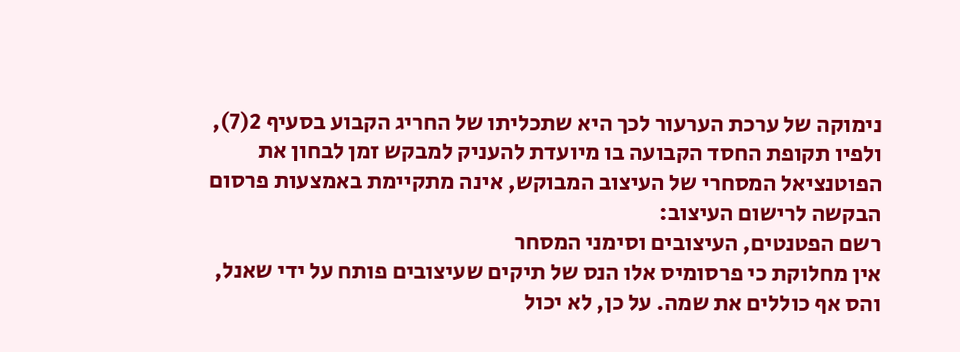נימוקה של ערכת הערעור לכך היא שתכליתו של החריג הקבוע בסעיף 2(7), ולפיו תקופת החסד הקבועה בו מיועדת להעניק למבקש זמן לבחון את הפוטנציאל המסחרי של העיצוב המבוקש, אינה מתקיימת באמצעות פרסום הבקשה לרישום העיצוב:
רשם הפטנטים, העיצובים וסימני המסחר
אין מחלוקת כי פרסומיס אלו הנס של תיקים שעיצובים פותח על ידי שאנל, והס אף כוללים את שמה. על כן, לא יכול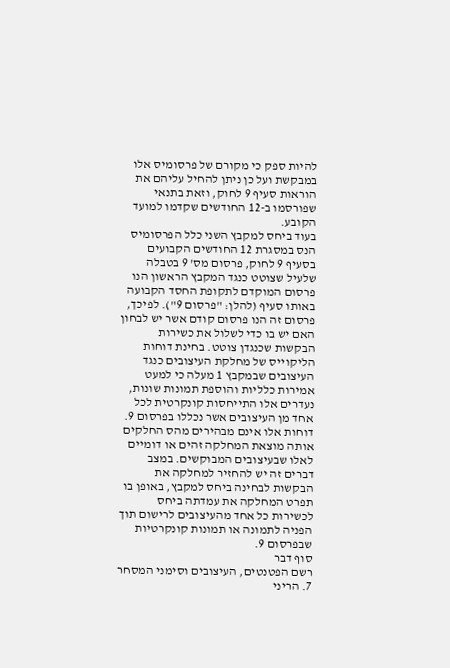להיות ספק כי מקורם של פרסומיס אלו במבקשת ועל כן ניתן להחיל עליהם את הוראות סעיף 9 לחוק, וזאת בתנאי שפורסמו ב-12 החודשים שקדמו למועד הקובע.
בעוד ביחס למקבץ השני כלל הפרסומיס הנס במסגרת 12 החודשים הקבועים בסעיף 9 לחוק, פרסום מס' 9 בטבלה שלעיל שצוטט כנגד המקבץ הראשון הנו פרסום המוקדם לתקופת החסד הקבועה באותו סעיף (להלן: "פרסום 9"). לפיכך, פרסום זה הנו פרסום קודם אשר יש לבחון האם יש בו כדי לשלול את כשירות הבקשות שכנגדן צוטט. בחינת דוחות הליקוייס של מחלקת העיצובים כנגד העיצובים שבמקבץ 1 מעלה כי למעט אמירות כלליות והוספת תמונות שונות, נעדרים אלו התייחסות קונקרטית לכל אחד מן העיצובים אשר נכללו בפרסום 9. דוחות אלו אינם מבהירים מהס החלקים אותה מוצאת המחלקה זהים או דומיים לאלו שבעיצובים המבוקשים. במצב דברים זה יש להחזיר למחלקה את הבקשות לבחינה ביחס למקבץ, באופן בו תפרט המחלקה את עמדתה ביחס לכשירות כל אחד מהעיצובים לרישום תוך הפניה לתמונה או תמונות קונקרטיות שבפרסום 9.
סוף דבר
רשם הפטנטים, העיצובים וסימני המסחר
7. הריני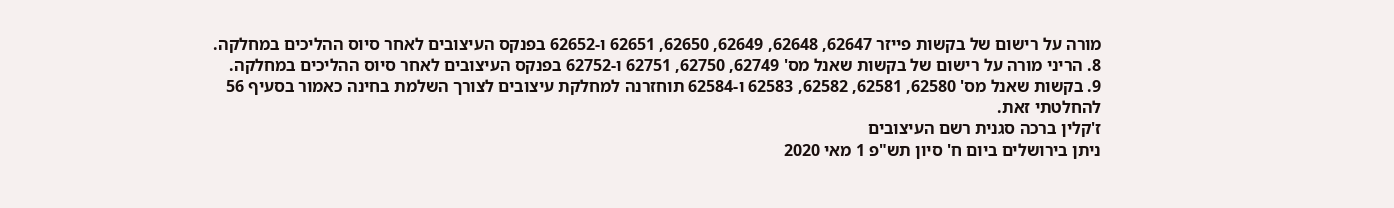מורה על רישום של בקשות פייזר 62647, 62648, 62649, 62650, 62651 ו-62652 בפנקס העיצובים לאחר סיוס ההליכים במחלקה.
8. הריני מורה על רישום של בקשות שאנל מס' 62749, 62750, 62751 ו-62752 בפנקס העיצובים לאחר סיוס ההליכים במחלקה.
9. בקשות שאנל מס' 62580, 62581, 62582, 62583 ו-62584 תוחזרנה למחלקת עיצובים לצורך השלמת בחינה כאמור בסעיף 56 להחלטתי זאת.
ז'קלין ברכה סגנית רשם העיצובים
ניתן בירושלים ביום ח' סיון תש"פ 1 מאי 2020